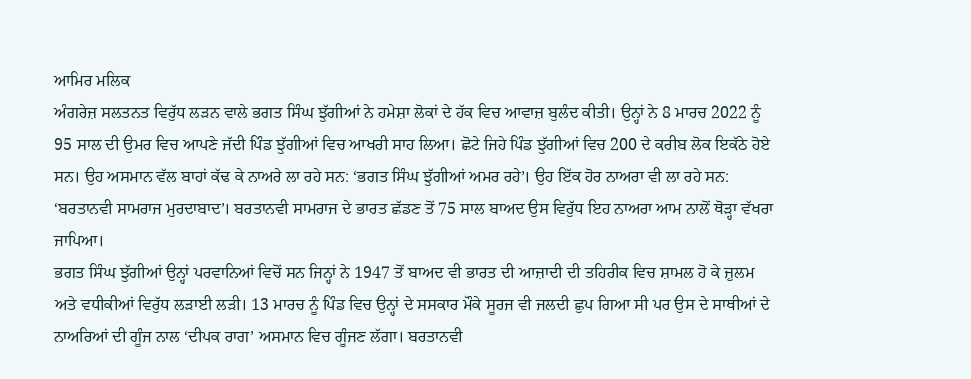ਆਮਿਰ ਮਲਿਕ
ਅੰਗਰੇਜ਼ ਸਲਤਨਤ ਵਿਰੁੱਧ ਲੜਨ ਵਾਲੇ ਭਗਤ ਸਿੰਘ ਝੁੱਗੀਆਂ ਨੇ ਹਮੇਸ਼ਾ ਲੋਕਾਂ ਦੇ ਹੱਕ ਵਿਚ ਆਵਾਜ਼ ਬੁਲੰਦ ਕੀਤੀ। ਉਨ੍ਹਾਂ ਨੇ 8 ਮਾਰਚ 2022 ਨੂੰ 95 ਸਾਲ ਦੀ ਉਮਰ ਵਿਚ ਆਪਣੇ ਜੱਦੀ ਪਿੰਡ ਝੁੱਗੀਆਂ ਵਿਚ ਆਖਰੀ ਸਾਹ ਲਿਆ। ਛੋਟੇ ਜਿਹੇ ਪਿੰਡ ਝੁੱਗੀਆਂ ਵਿਚ 200 ਦੇ ਕਰੀਬ ਲੋਕ ਇਕੱਠੇ ਹੋਏ ਸਨ। ਉਹ ਅਸਮਾਨ ਵੱਲ ਬਾਹਾਂ ਕੱਢ ਕੇ ਨਾਅਰੇ ਲਾ ਰਹੇ ਸਨ: ‘ਭਗਤ ਸਿੰਘ ਝੁੱਗੀਆਂ ਅਮਰ ਰਹੇ’। ਉਹ ਇੱਕ ਹੋਰ ਨਾਅਰਾ ਵੀ ਲਾ ਰਹੇ ਸਨ: ‘ਬਰਤਾਨਵੀ ਸਾਮਰਾਜ ਮੁਰਦਾਬਾਦ’। ਬਰਤਾਨਵੀ ਸਾਮਰਾਜ ਦੇ ਭਾਰਤ ਛੱਡਣ ਤੋਂ 75 ਸਾਲ ਬਾਅਦ ਉਸ ਵਿਰੁੱਧ ਇਹ ਨਾਅਰਾ ਆਮ ਨਾਲੋਂ ਥੋੜ੍ਹਾ ਵੱਖਰਾ ਜਾਪਿਆ।
ਭਗਤ ਸਿੰਘ ਝੁੱਗੀਆਂ ਉਨ੍ਹਾਂ ਪਰਵਾਨਿਆਂ ਵਿਚੋਂ ਸਨ ਜਿਨ੍ਹਾਂ ਨੇ 1947 ਤੋਂ ਬਾਅਦ ਵੀ ਭਾਰਤ ਦੀ ਆਜ਼ਾਦੀ ਦੀ ਤਹਿਰੀਕ ਵਿਚ ਸ਼ਾਮਲ ਹੋ ਕੇ ਜ਼ੁਲਮ ਅਤੇ ਵਧੀਕੀਆਂ ਵਿਰੁੱਧ ਲੜਾਈ ਲੜੀ। 13 ਮਾਰਚ ਨੂੰ ਪਿੰਡ ਵਿਚ ਉਨ੍ਹਾਂ ਦੇ ਸਸਕਾਰ ਮੌਕੇ ਸੂਰਜ ਵੀ ਜਲਦੀ ਛੁਪ ਗਿਆ ਸੀ ਪਰ ਉਸ ਦੇ ਸਾਥੀਆਂ ਦੇ ਨਾਅਰਿਆਂ ਦੀ ਗੂੰਜ ਨਾਲ ‘ਦੀਪਕ ਰਾਗ’ ਅਸਮਾਨ ਵਿਚ ਗੂੰਜਣ ਲੱਗਾ। ਬਰਤਾਨਵੀ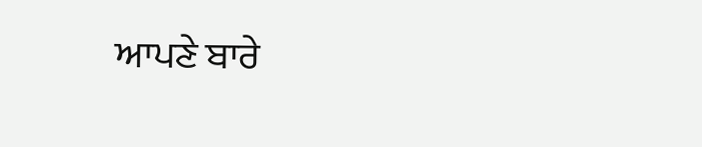ਆਪਣੇ ਬਾਰੇ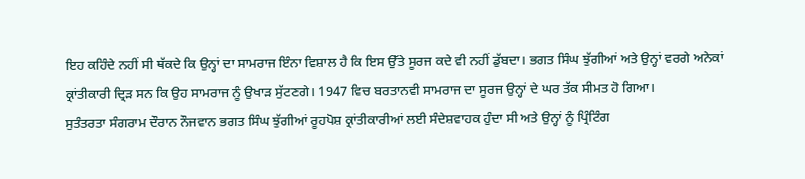ਇਹ ਕਹਿੰਦੇ ਨਹੀਂ ਸੀ ਥੱਕਦੇ ਕਿ ਉਨ੍ਹਾਂ ਦਾ ਸਾਮਰਾਜ ਇੰਨਾ ਵਿਸ਼ਾਲ ਹੈ ਕਿ ਇਸ ਉੱਤੇ ਸੂਰਜ ਕਦੇ ਵੀ ਨਹੀਂ ਡੁੱਬਦਾ। ਭਗਤ ਸਿੰਘ ਝੁੱਗੀਆਂ ਅਤੇ ਉਨ੍ਹਾਂ ਵਰਗੇ ਅਨੇਕਾਂ ਕ੍ਰਾਂਤੀਕਾਰੀ ਦ੍ਰਿੜ ਸਨ ਕਿ ਉਹ ਸਾਮਰਾਜ ਨੂੰ ਉਖਾੜ ਸੁੱਟਣਗੇ। 1947 ਵਿਚ ਬਰਤਾਨਵੀ ਸਾਮਰਾਜ ਦਾ ਸੂਰਜ ਉਨ੍ਹਾਂ ਦੇ ਘਰ ਤੱਕ ਸੀਮਤ ਹੋ ਗਿਆ।
ਸੁਤੰਤਰਤਾ ਸੰਗਰਾਮ ਦੌਰਾਨ ਨੌਜਵਾਨ ਭਗਤ ਸਿੰਘ ਝੁੱਗੀਆਂ ਰੂਹਪੋਸ਼ ਕ੍ਰਾਂਤੀਕਾਰੀਆਂ ਲਈ ਸੰਦੇਸ਼ਵਾਹਕ ਹੁੰਦਾ ਸੀ ਅਤੇ ਉਨ੍ਹਾਂ ਨੂੰ ਪ੍ਰਿੰਟਿੰਗ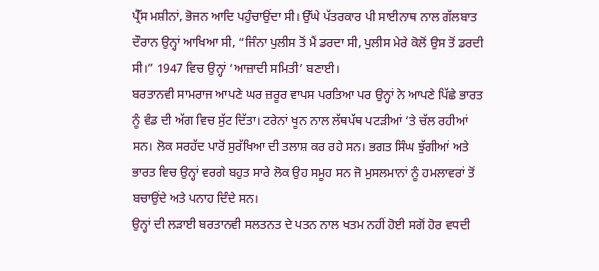ਪ੍ਰੈੱਸ ਮਸ਼ੀਨਾਂ, ਭੋਜਨ ਆਦਿ ਪਹੁੰਚਾਉਂਦਾ ਸੀ। ਉੱਘੇ ਪੱਤਰਕਾਰ ਪੀ ਸਾਈਨਾਥ ਨਾਲ ਗੱਲਬਾਤ ਦੌਰਾਨ ਉਨ੍ਹਾਂ ਆਖਿਆ ਸੀ, “ਜਿੰਨਾ ਪੁਲੀਸ ਤੋਂ ਮੈਂ ਡਰਦਾ ਸੀ, ਪੁਲੀਸ ਮੇਰੇ ਕੋਲੋਂ ਉਸ ਤੋਂ ਡਰਦੀ ਸੀ।” 1947 ਵਿਚ ਉਨ੍ਹਾਂ ‘ਆਜ਼ਾਦੀ ਸਮਿਤੀ’ ਬਣਾਈ।
ਬਰਤਾਨਵੀ ਸਾਮਰਾਜ ਆਪਣੇ ਘਰ ਜ਼ਰੂਰ ਵਾਪਸ ਪਰਤਿਆ ਪਰ ਉਨ੍ਹਾਂ ਨੇ ਆਪਣੇ ਪਿੱਛੇ ਭਾਰਤ ਨੂੰ ਵੰਡ ਦੀ ਅੱਗ ਵਿਚ ਸੁੱਟ ਦਿੱਤਾ। ਟਰੇਨਾਂ ਖੂਨ ਨਾਲ ਲੱਥਪੱਥ ਪਟੜੀਆਂ ’ਤੇ ਚੱਲ ਰਹੀਆਂ ਸਨ। ਲੋਕ ਸਰਹੱਦ ਪਾਰੋਂ ਸੁਰੱਖਿਆ ਦੀ ਤਲਾਸ਼ ਕਰ ਰਹੇ ਸਨ। ਭਗਤ ਸਿੰਘ ਝੁੱਗੀਆਂ ਅਤੇ ਭਾਰਤ ਵਿਚ ਉਨ੍ਹਾਂ ਵਰਗੇ ਬਹੁਤ ਸਾਰੇ ਲੋਕ ਉਹ ਸਮੂਹ ਸਨ ਜੋ ਮੁਸਲਮਾਨਾਂ ਨੂੰ ਹਮਲਾਵਰਾਂ ਤੋਂ ਬਚਾਉਂਦੇ ਅਤੇ ਪਨਾਹ ਦਿੰਦੇ ਸਨ।
ਉਨ੍ਹਾਂ ਦੀ ਲੜਾਈ ਬਰਤਾਨਵੀ ਸਲਤਨਤ ਦੇ ਪਤਨ ਨਾਲ ਖਤਮ ਨਹੀਂ ਹੋਈ ਸਗੋਂ ਹੋਰ ਵਧਦੀ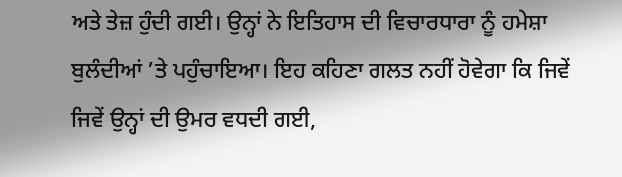ਅਤੇ ਤੇਜ਼ ਹੁੰਦੀ ਗਈ। ਉਨ੍ਹਾਂ ਨੇ ਇਤਿਹਾਸ ਦੀ ਵਿਚਾਰਧਾਰਾ ਨੂੰ ਹਮੇਸ਼ਾ ਬੁਲੰਦੀਆਂ ’ਤੇ ਪਹੁੰਚਾਇਆ। ਇਹ ਕਹਿਣਾ ਗਲਤ ਨਹੀਂ ਹੋਵੇਗਾ ਕਿ ਜਿਵੇਂ ਜਿਵੇਂ ਉਨ੍ਹਾਂ ਦੀ ਉਮਰ ਵਧਦੀ ਗਈ,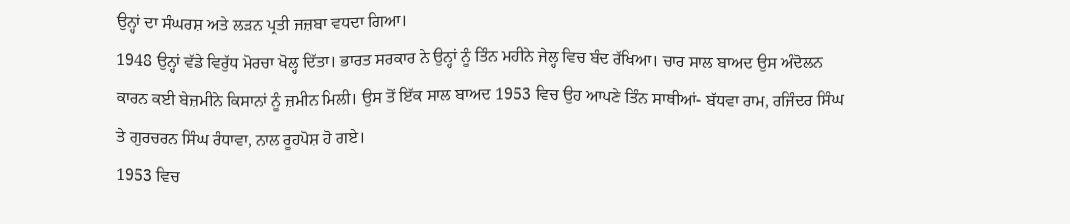ਉਨ੍ਹਾਂ ਦਾ ਸੰਘਰਸ਼ ਅਤੇ ਲੜਨ ਪ੍ਰਤੀ ਜਜ਼ਬਾ ਵਧਦਾ ਗਿਆ।
1948 ਉਨ੍ਹਾਂ ਵੱਡੇ ਵਿਰੁੱਧ ਮੋਰਚਾ ਖੋਲ੍ਹ ਦਿੱਤਾ। ਭਾਰਤ ਸਰਕਾਰ ਨੇ ਉਨ੍ਹਾਂ ਨੂੰ ਤਿੰਨ ਮਹੀਨੇ ਜੇਲ੍ਹ ਵਿਚ ਬੰਦ ਰੱਖਿਆ। ਚਾਰ ਸਾਲ ਬਾਅਦ ਉਸ ਅੰਦੋਲਨ ਕਾਰਨ ਕਈ ਬੇਜ਼ਮੀਨੇ ਕਿਸਾਨਾਂ ਨੂੰ ਜ਼ਮੀਨ ਮਿਲੀ। ਉਸ ਤੋਂ ਇੱਕ ਸਾਲ ਬਾਅਦ 1953 ਵਿਚ ਉਹ ਆਪਣੇ ਤਿੰਨ ਸਾਥੀਆਂ- ਬੱਧਵਾ ਰਾਮ, ਰਜਿੰਦਰ ਸਿੰਘ ਤੇ ਗੁਰਚਰਨ ਸਿੰਘ ਰੰਧਾਵਾ, ਨਾਲ ਰੂਹਪੋਸ਼ ਹੋ ਗਏ।
1953 ਵਿਚ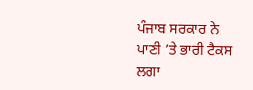ਪੰਜਾਬ ਸਰਕਾਰ ਨੇ ਪਾਣੀ ’ਤੇ ਭਾਰੀ ਟੈਕਸ ਲਗਾ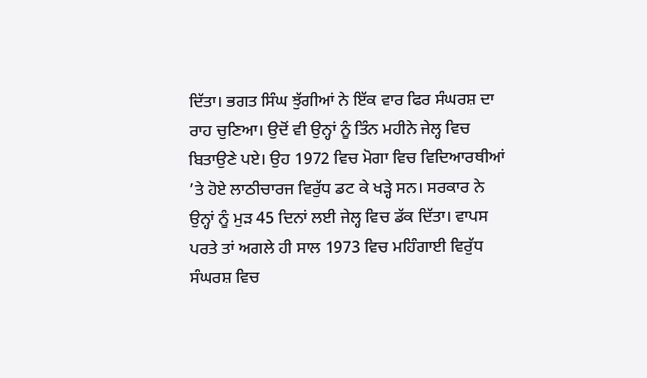ਦਿੱਤਾ। ਭਗਤ ਸਿੰਘ ਝੁੱਗੀਆਂ ਨੇ ਇੱਕ ਵਾਰ ਫਿਰ ਸੰਘਰਸ਼ ਦਾ ਰਾਹ ਚੁਣਿਆ। ਉਦੋਂ ਵੀ ਉਨ੍ਹਾਂ ਨੂੰ ਤਿੰਨ ਮਹੀਨੇ ਜੇਲ੍ਹ ਵਿਚ ਬਿਤਾਉਣੇ ਪਏ। ਉਹ 1972 ਵਿਚ ਮੋਗਾ ਵਿਚ ਵਿਦਿਆਰਥੀਆਂ ’ਤੇ ਹੋਏ ਲਾਠੀਚਾਰਜ ਵਿਰੁੱਧ ਡਟ ਕੇ ਖੜ੍ਹੇ ਸਨ। ਸਰਕਾਰ ਨੇ ਉਨ੍ਹਾਂ ਨੂੰ ਮੁੜ 45 ਦਿਨਾਂ ਲਈ ਜੇਲ੍ਹ ਵਿਚ ਡੱਕ ਦਿੱਤਾ। ਵਾਪਸ ਪਰਤੇ ਤਾਂ ਅਗਲੇ ਹੀ ਸਾਲ 1973 ਵਿਚ ਮਹਿੰਗਾਈ ਵਿਰੁੱਧ ਸੰਘਰਸ਼ ਵਿਚ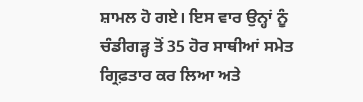ਸ਼ਾਮਲ ਹੋ ਗਏ। ਇਸ ਵਾਰ ਉਨ੍ਹਾਂ ਨੂੰ ਚੰਡੀਗੜ੍ਹ ਤੋਂ 35 ਹੋਰ ਸਾਥੀਆਂ ਸਮੇਤ ਗ੍ਰਿਫ਼ਤਾਰ ਕਰ ਲਿਆ ਅਤੇ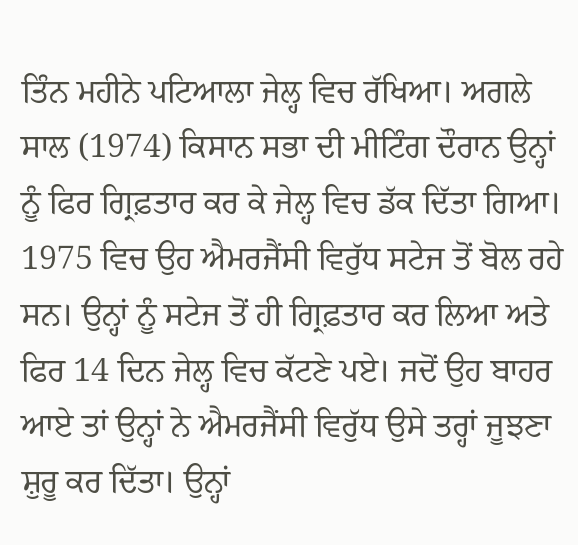ਤਿੰਨ ਮਹੀਨੇ ਪਟਿਆਲਾ ਜੇਲ੍ਹ ਵਿਚ ਰੱਖਿਆ। ਅਗਲੇ ਸਾਲ (1974) ਕਿਸਾਨ ਸਭਾ ਦੀ ਮੀਟਿੰਗ ਦੌਰਾਨ ਉਨ੍ਹਾਂ ਨੂੰ ਫਿਰ ਗ੍ਰਿਫ਼ਤਾਰ ਕਰ ਕੇ ਜੇਲ੍ਹ ਵਿਚ ਡੱਕ ਦਿੱਤਾ ਗਿਆ।
1975 ਵਿਚ ਉਹ ਐਮਰਜੈਂਸੀ ਵਿਰੁੱਧ ਸਟੇਜ ਤੋਂ ਬੋਲ ਰਹੇ ਸਨ। ਉਨ੍ਹਾਂ ਨੂੰ ਸਟੇਜ ਤੋਂ ਹੀ ਗ੍ਰਿਫ਼ਤਾਰ ਕਰ ਲਿਆ ਅਤੇ ਫਿਰ 14 ਦਿਨ ਜੇਲ੍ਹ ਵਿਚ ਕੱਟਣੇ ਪਏ। ਜਦੋਂ ਉਹ ਬਾਹਰ ਆਏ ਤਾਂ ਉਨ੍ਹਾਂ ਨੇ ਐਮਰਜੈਂਸੀ ਵਿਰੁੱਧ ਉਸੇ ਤਰ੍ਹਾਂ ਜੂਝਣਾ ਸ਼ੁਰੂ ਕਰ ਦਿੱਤਾ। ਉਨ੍ਹਾਂ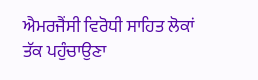ਐਮਰਜੈਂਸੀ ਵਿਰੋਧੀ ਸਾਹਿਤ ਲੋਕਾਂ ਤੱਕ ਪਹੁੰਚਾਉਣਾ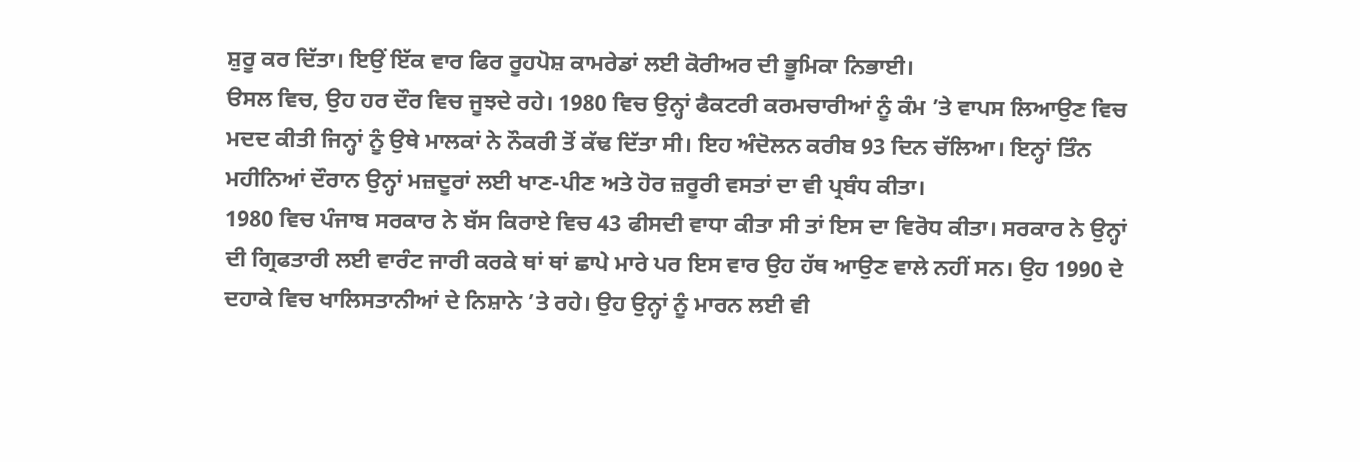ਸ਼ੁਰੂ ਕਰ ਦਿੱਤਾ। ਇਉਂ ਇੱਕ ਵਾਰ ਫਿਰ ਰੂਹਪੋਸ਼ ਕਾਮਰੇਡਾਂ ਲਈ ਕੋਰੀਅਰ ਦੀ ਭੂਮਿਕਾ ਨਿਭਾਈ।
ੳਸਲ ਵਿਚ, ਉਹ ਹਰ ਦੌਰ ਵਿਚ ਜੂਝਦੇ ਰਹੇ। 1980 ਵਿਚ ਉਨ੍ਹਾਂ ਫੈਕਟਰੀ ਕਰਮਚਾਰੀਆਂ ਨੂੰ ਕੰਮ ’ਤੇ ਵਾਪਸ ਲਿਆਉਣ ਵਿਚ ਮਦਦ ਕੀਤੀ ਜਿਨ੍ਹਾਂ ਨੂੰ ਉਥੇ ਮਾਲਕਾਂ ਨੇ ਨੌਕਰੀ ਤੋਂ ਕੱਢ ਦਿੱਤਾ ਸੀ। ਇਹ ਅੰਦੋਲਨ ਕਰੀਬ 93 ਦਿਨ ਚੱਲਿਆ। ਇਨ੍ਹਾਂ ਤਿੰਨ ਮਹੀਨਿਆਂ ਦੌਰਾਨ ਉਨ੍ਹਾਂ ਮਜ਼ਦੂਰਾਂ ਲਈ ਖਾਣ-ਪੀਣ ਅਤੇ ਹੋਰ ਜ਼ਰੂਰੀ ਵਸਤਾਂ ਦਾ ਵੀ ਪ੍ਰਬੰਧ ਕੀਤਾ।
1980 ਵਿਚ ਪੰਜਾਬ ਸਰਕਾਰ ਨੇ ਬੱਸ ਕਿਰਾਏ ਵਿਚ 43 ਫੀਸਦੀ ਵਾਧਾ ਕੀਤਾ ਸੀ ਤਾਂ ਇਸ ਦਾ ਵਿਰੋਧ ਕੀਤਾ। ਸਰਕਾਰ ਨੇ ਉਨ੍ਹਾਂ ਦੀ ਗ੍ਰਿਫਤਾਰੀ ਲਈ ਵਾਰੰਟ ਜਾਰੀ ਕਰਕੇ ਥਾਂ ਥਾਂ ਛਾਪੇ ਮਾਰੇ ਪਰ ਇਸ ਵਾਰ ਉਹ ਹੱਥ ਆਉਣ ਵਾਲੇ ਨਹੀਂ ਸਨ। ਉਹ 1990 ਦੇ ਦਹਾਕੇ ਵਿਚ ਖਾਲਿਸਤਾਨੀਆਂ ਦੇ ਨਿਸ਼ਾਨੇ ’ਤੇ ਰਹੇ। ਉਹ ਉਨ੍ਹਾਂ ਨੂੰ ਮਾਰਨ ਲਈ ਵੀ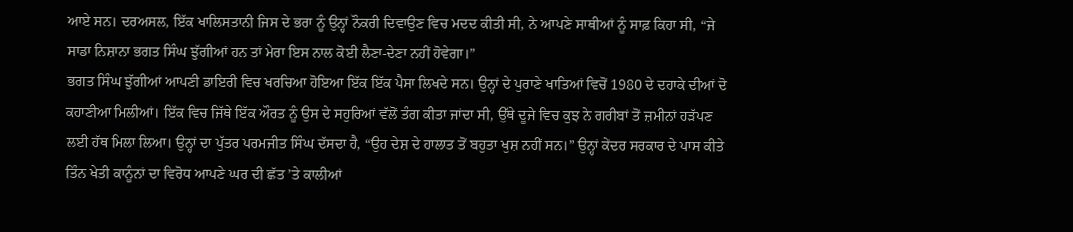ਆਏ ਸਨ। ਦਰਅਸਲ, ਇੱਕ ਖਾਲਿਸਤਾਨੀ ਜਿਸ ਦੇ ਭਰਾ ਨੂੰ ਉਨ੍ਹਾਂ ਨੌਕਰੀ ਦਿਵਾਉਣ ਵਿਚ ਮਦਦ ਕੀਤੀ ਸੀ, ਨੇ ਆਪਣੇ ਸਾਥੀਆਂ ਨੂੰ ਸਾਫ਼ ਕਿਹਾ ਸੀ, “ਜੇ ਸਾਡਾ ਨਿਸ਼ਾਨਾ ਭਗਤ ਸਿੰਘ ਝੁੱਗੀਆਂ ਹਨ ਤਾਂ ਮੇਰਾ ਇਸ ਨਾਲ ਕੋਈ ਲੈਣਾ-ਦੇਣਾ ਨਹੀਂ ਹੋਵੇਗਾ।”
ਭਗਤ ਸਿੰਘ ਝੁੱਗੀਆਂ ਆਪਣੀ ਡਾਇਰੀ ਵਿਚ ਖਰਚਿਆ ਹੋਇਆ ਇੱਕ ਇੱਕ ਪੈਸਾ ਲਿਖਦੇ ਸਨ। ਉਨ੍ਹਾਂ ਦੇ ਪੁਰਾਣੇ ਖਾਤਿਆਂ ਵਿਚੋਂ 1980 ਦੇ ਦਹਾਕੇ ਦੀਆਂ ਦੋ ਕਹਾਣੀਆ ਮਿਲੀਆਂ। ਇੱਕ ਵਿਚ ਜਿੱਥੇ ਇੱਕ ਔਰਤ ਨੂੰ ਉਸ ਦੇ ਸਹੁਰਿਆਂ ਵੱਲੋਂ ਤੰਗ ਕੀਤਾ ਜਾਂਦਾ ਸੀ, ਉੱਥੇ ਦੂਜੇ ਵਿਚ ਕੁਝ ਨੇ ਗਰੀਬਾਂ ਤੋਂ ਜ਼ਮੀਨਾਂ ਹੜੱਪਣ ਲਈ ਹੱਥ ਮਿਲਾ ਲਿਆ। ਉਨ੍ਹਾਂ ਦਾ ਪੁੱਤਰ ਪਰਮਜੀਤ ਸਿੰਘ ਦੱਸਦਾ ਹੈ, “ਉਹ ਦੇਸ਼ ਦੇ ਹਾਲਾਤ ਤੋਂ ਬਹੁਤਾ ਖੁਸ਼ ਨਹੀਂ ਸਨ।” ਉਨ੍ਹਾਂ ਕੇਂਦਰ ਸਰਕਾਰ ਦੇ ਪਾਸ ਕੀਤੇ ਤਿੰਨ ਖੇਤੀ ਕਾਨੂੰਨਾਂ ਦਾ ਵਿਰੋਧ ਆਪਣੇ ਘਰ ਦੀ ਛੱਤ ’ਤੇ ਕਾਲੀਆਂ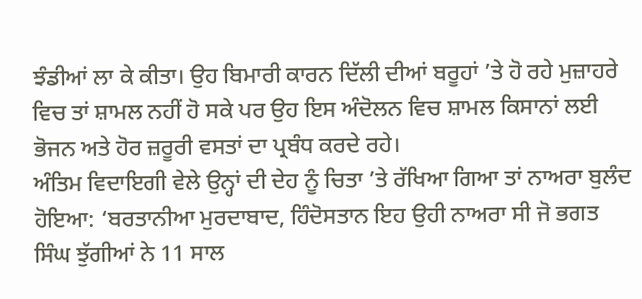ਝੰਡੀਆਂ ਲਾ ਕੇ ਕੀਤਾ। ਉਹ ਬਿਮਾਰੀ ਕਾਰਨ ਦਿੱਲੀ ਦੀਆਂ ਬਰੂਹਾਂ ’ਤੇ ਹੋ ਰਹੇ ਮੁਜ਼ਾਹਰੇ ਵਿਚ ਤਾਂ ਸ਼ਾਮਲ ਨਹੀਂ ਹੋ ਸਕੇ ਪਰ ਉਹ ਇਸ ਅੰਦੋਲਨ ਵਿਚ ਸ਼ਾਮਲ ਕਿਸਾਨਾਂ ਲਈ ਭੋਜਨ ਅਤੇ ਹੋਰ ਜ਼ਰੂਰੀ ਵਸਤਾਂ ਦਾ ਪ੍ਰਬੰਧ ਕਰਦੇ ਰਹੇ।
ਅੰਤਿਮ ਵਿਦਾਇਗੀ ਵੇਲੇ ਉਨ੍ਹਾਂ ਦੀ ਦੇਹ ਨੂੰ ਚਿਤਾ ’ਤੇ ਰੱਖਿਆ ਗਿਆ ਤਾਂ ਨਾਅਰਾ ਬੁਲੰਦ ਹੋਇਆ: ‘ਬਰਤਾਨੀਆ ਮੁਰਦਾਬਾਦ, ਹਿੰਦੋਸਤਾਨ ਇਹ ਉਹੀ ਨਾਅਰਾ ਸੀ ਜੋ ਭਗਤ ਸਿੰਘ ਝੁੱਗੀਆਂ ਨੇ 11 ਸਾਲ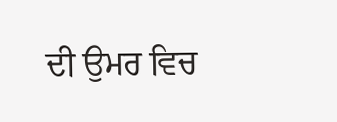ਦੀ ਉਮਰ ਵਿਚ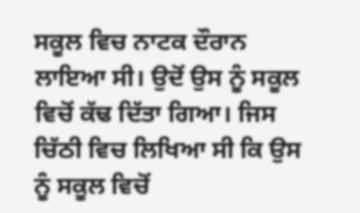ਸਕੂਲ ਵਿਚ ਨਾਟਕ ਦੌਰਾਨ ਲਾਇਆ ਸੀ। ਉਦੋਂ ਉਸ ਨੂੰ ਸਕੂਲ ਵਿਚੋਂ ਕੱਢ ਦਿੱਤਾ ਗਿਆ। ਜਿਸ ਚਿੱਠੀ ਵਿਚ ਲਿਖਿਆ ਸੀ ਕਿ ਉਸ ਨੂੰ ਸਕੂਲ ਵਿਚੋਂ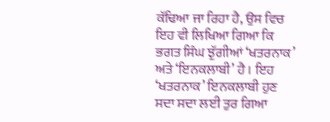ਕੱਢਿਆ ਜਾ ਰਿਹਾ ਹੈ, ਉਸ ਵਿਚ ਇਹ ਵੀ ਲਿਖਿਆ ਗਿਆ ਕਿ ਭਗਤ ਸਿੰਘ ਝੁੱਗੀਆਂ ‘ਖਤਰਨਾਕ’ ਅਤੇ ‘ਇਨਕਲਾਬੀ’ ਹੈ। ਇਹ ‘ਖਤਰਨਾਕ’ ਇਨਕਲਾਬੀ ਹੁਣ ਸਦਾ ਸਦਾ ਲਈ ਤੁਰ ਗਿਆ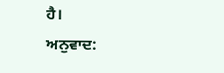ਹੈ।
ਅਨੁਵਾਦ: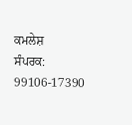ਕਮਲੇਸ਼
ਸੰਪਰਕ: 99106-17390